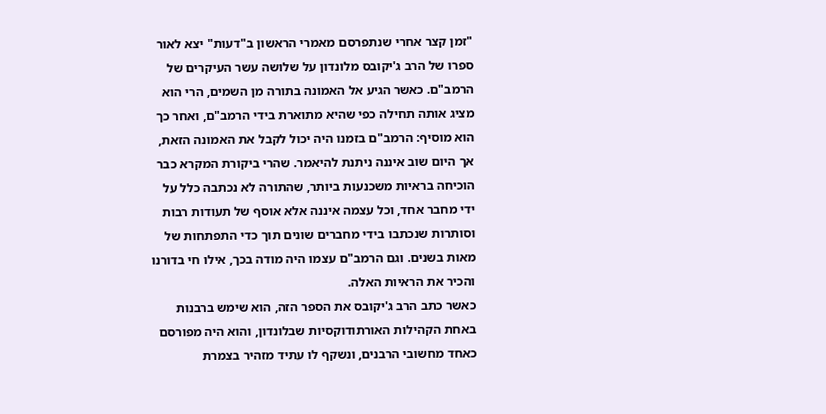"זמן קצר אחרי שנתפרסם מאמרי הראשון ב"דעות" יצא לאור ספרו של הרב ג'יקובס מלונדון על שלושה עשר העיקרים של הרמב"ם. כאשר הגיע אל האמונה בתורה מן השמים, הרי הוא מציג אותה תחילה כפי שהיא מתוארת בידי הרמב"ם, ואחר כך הוא מוסיף: הרמב"ם בזמנו היה יכול לקבל את האמונה הזאת, אך היום שוב איננה ניתנת להיאמר. שהרי ביקורת המקרא כבר הוכיחה בראיות משכנעות ביותר, שהתורה לא נכתבה כלל על ידי מחבר אחד, וכל עצמה איננה אלא אוסף של תעודות רבות וסותרות שנכתבו בידי מחברים שונים תוך כדי התפתחות של מאות בשנים. וגם הרמב"ם עצמו היה מודה בכך, אילו חי בדורנו והכיר את הראיות האלה.
כאשר כתב הרב ג'יקובס את הספר הזה, הוא שימש ברבנות באחת הקהילות האורתודוקסיות שבלונדון, והוא היה מפורסם כאחד מחשובי הרבנים, ונשקף לו עתיד מזהיר בצמרת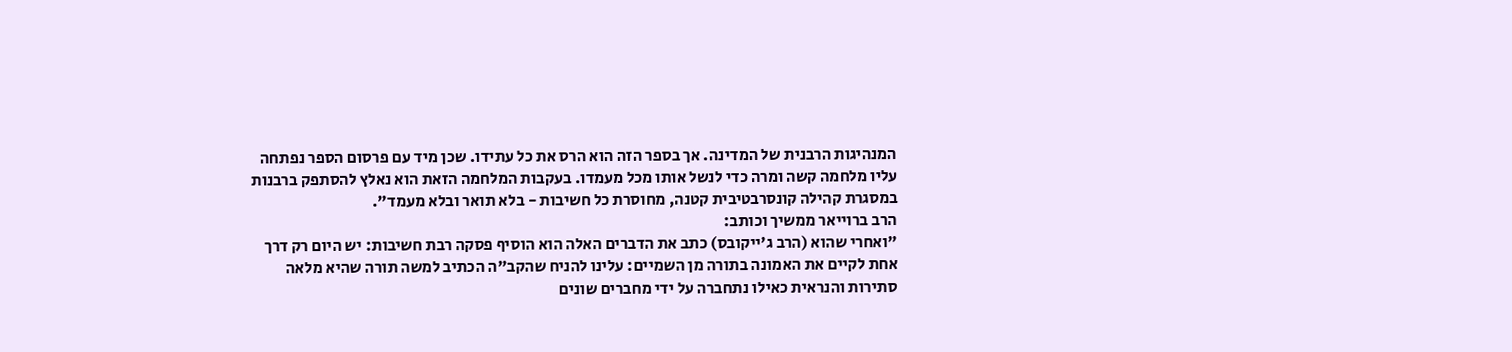המנהיגות הרבנית של המדינה. אך בספר הזה הוא הרס את כל עתידו. שכן מיד עם פרסום הספר נפתחה עליו מלחמה קשה ומרה כדי לנשל אותו מכל מעמדו. בעקבות המלחמה הזאת הוא נאלץ להסתפק ברבנות במסגרת קהילה קונסרבטיבית קטנה, מחוסרת כל חשיבות - בלא תואר ובלא מעמד".
הרב ברוייאר ממשיך וכותב:
"ואחרי שהוא (הרב ג'ייקובס) כתב את הדברים האלה הוא הוסיף פסקה רבת חשיבות: יש היום רק דרך אחת לקיים את האמונה בתורה מן השמיים: עלינו להניח שהקב"ה הכתיב למשה תורה שהיא מלאה סתירות והנראית כאילו נתחברה על ידי מחברים שונים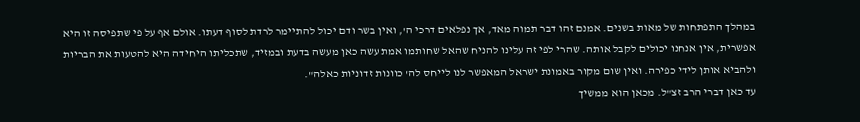במהלך התפתחות של מאות בשנים. אמנם זהו דבר תמוה מאד, אך נפלאים דרכי ה', ואין בשר ודם יכול להתיימר לרדת לסוף דעתו. אולם אף על פי שתפיסה זו היא אפשרית, אין אנחנו יכולים לקבל אותה. שהרי לפי זה עלינו להניח שהאל שחותמו אמת עשה כאן מעשה בדעת ובמזיד, שתכליתו היחידה היא להטעות את הבריות ולהביא אותן לידי כפירה. ואין שום מקור באמונת ישראל המאפשר לנו לייחס לה' כוונות זדוניות כאלה".
עד כאן דברי הרב זצ"ל. מכאן הוא ממשיך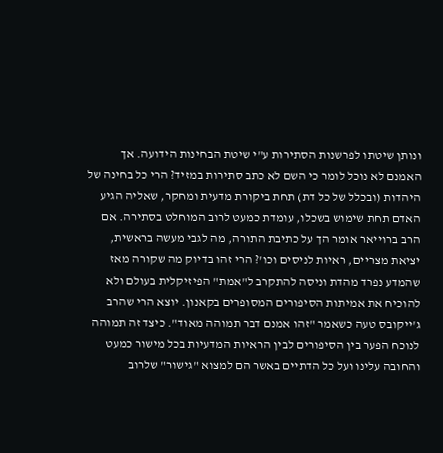ונותן שיטתו לפרשנות הסתירות ע"י שיטת הבחינות הידועה. אך האמנם לא נוכל לומר כי השם לא כתב סתירות במזיד? הרי כל בחינה של היהדות (ובכלל של כל דת) תחת ביקורת מדעית ומחקר, שאליה הגיע האדם תחת שימוש בשכלו, עומדת כמעט לרוב המוחלט בסתירה. אם הרב ברוייאר אומר הך על כתיבת התורה, מה לגבי מעשה בראשית, יציאת מצריים, ראיות לניסים וכו'? הרי זהו בדיוק מה שקורה מאז שהמדע נפרד מהדת וניסה להתקרב ל"אמת" הפיזיקלית בעולם ולא להוכיח את אמיתות הסיפורים המסופרים בקאנון. יוצא הרי שהרב ג'ייקובס טעה כשאמר "זהו אמנם דבר תמוהה מאוד". כיצד זה תמוהה לנוכח הפער בין הסיפורים לבין הראיות המדעיות בכל מישור כמעט והחובה עלינו ועל כל הדתיים באשר הם למצוא "גישור" שלרוב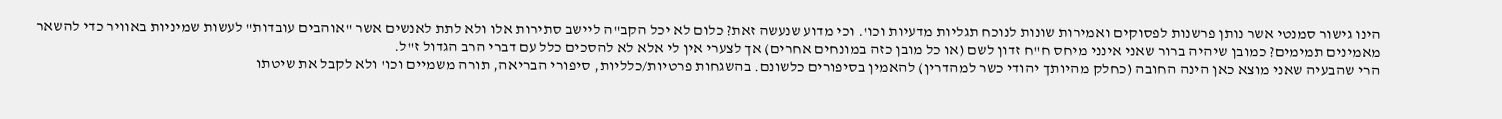הינו גישור סמנטי אשר נותן פרשנות לפסוקים ואמירות שונות לנוכח תגליות מדעיות וכו'. וכי מדוע שנעשה זאת? כלום לא יכל הקב"ה ליישב סתירות אלו ולא לתת לאנשים אשר "אוהבים עובדות" לעשות שמיניות באוויר כדי להשאר מאמינים תמימים? כמובן שיהיה ברור שאני אינני מיחס ח"ח זדון לשם (או כל מובן כזה במונחים אחרים) אך לצערי אין לי אלא לא להסכים כלל עם דברי הרב הגדול ז"ל.
הרי שהבעיה שאני מוצא כאן הינה החובה (כחלק מהיותך יהודי כשר למהדרין) להאמין בסיפורים כלשונם. בהשגחות פרטיות/כלליות, סיפורי הבריאה, תורה משמיים וכו' ולא לקבל את שיטתו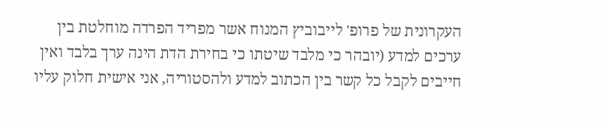העקרונית של פרופ' לייבוביץ המנוח אשר מפריד הפרדה מוחלטת בין ערכים למדע (יובהר כי מלבד שיטתו כי בחירת הדת הינה ערך בלבד ואין חייבים לקבל כל קשר בין הכתוב למדע ולהסטוריה, אני אישית חלוק עליו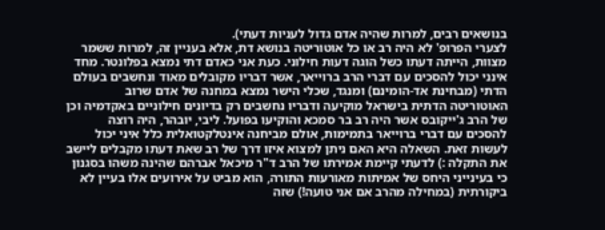בנושאים רבים, למרות שהיה אדם גדול לעניות דעתי).
לצערי הפרופ' לא היה רב או כל אוטוריטה בנושא דת, אלא בעניין זה, למרות ששמר מצוות, הייתה דעתו כשל הוגה דעות חילוני. כעת אני כאדם דתי נמצא בפלונטר. מחד אינני יכול להסכים עם דברי הרב ברוייאר, אשר דבריו מקובלים מאוד ונחשבים בעולם הדתי (מבחינת אד-הומינם) ומנגד, שכלי הישר נמצא במחנה של אדם שרוב האוטוריטה הדתית בישראל מוקיעה ודבריו נחשבים רק בדיונים חילוניים באקדמיה וכן של הרב ג'ייקובס אשר היה רב בר סמכא והוקיעו בפועל. ליבי, יובהר, היה רוצה להסכים עם דברי ברוייאר בתמימות, אולם מביחנה אינטלקטואלית כלל איני יכול לעשות זאת. השאלה היא האם ניתן למצוא איזו דרך של רב שאת דעתו מקבלים ליישב את התקלה :) לדעתי קיימת אמירתו של הרב ד"ר מיכאל אברהם שהינה משהו בסגנון כי בעינייני היחס של אמיתות מאורעות התורה, הוא מביט על אירועים אלו בעיין לא ביקורתית (במחילה מהרב אם אני טועה!) שזה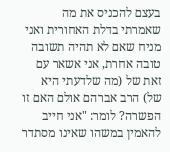בעצם להכניס את מה שאמרתי בדלת האחורית ואני מניח שאם לא תהיה תשובה טובה אחרת, אני אשאר עם זאת של (מה שלדעתי היא של) הרב אברהם אולם האם זו הפשרה? לומר: "אני חייב להאמין במשהו שאינו מסתדר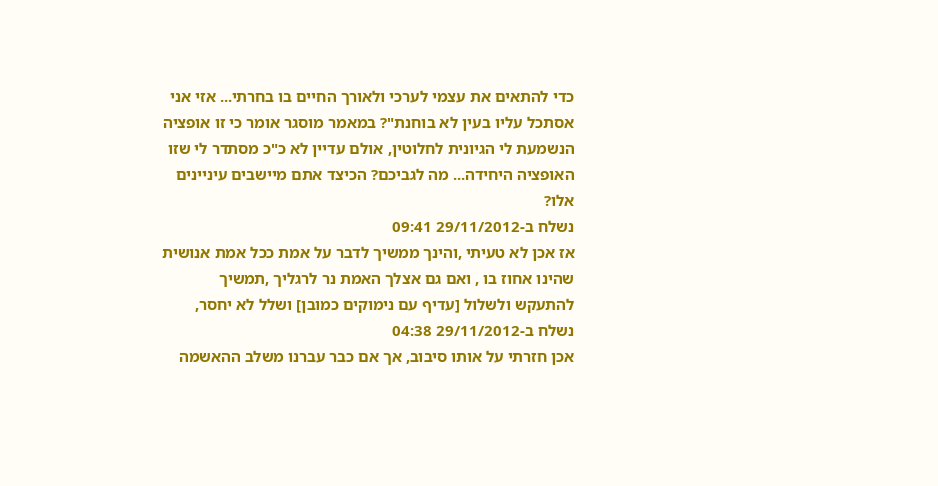כדי להתאים את עצמי לערכי ולאורך החיים בו בחרתי... אזי אני אסתכל עליו בעין לא בוחנת"? במאמר מוסגר אומר כי זו אופציה הנשמעת לי הגיונית לחלוטין, אולם עדיין לא כ"כ מסתדר לי שזו האופציה היחידה... מה לגביכם? הכיצד אתם מיישבים עיניינים אלו?
נשלח ב-29/11/2012 09:41
אז אכן לא טעיתי ,והינך ממשיך לדבר על אמת ככל אמת אנושית שהינו אחוז בו , ואם גם אצלך האמת נר לרגליך ,תמשיך להתעקש ולשלול [עדיף עם נימוקים כמובן] ושלל לא יחסר,
נשלח ב-29/11/2012 04:38
אכן חזרתי על אותו סיבוב, אך אם כבר עברנו משלב ההאשמה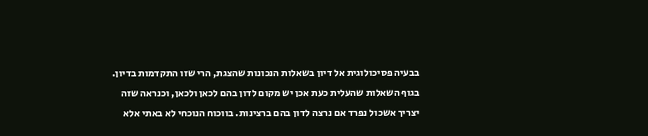בבעיה פסיכולוגית אל דיון בשאלות הנכונות שהצגת, הרי שזו התקדמות בדיון. בגוף השאלות שהעלית כעת אכן יש מקום לדון בהם לכאן ולכאן, וכנראה שזה יצריך אשכול נפרד אם נרצה לדון בהם ברצינות. בווכוח הנוכחי לא באתי אלא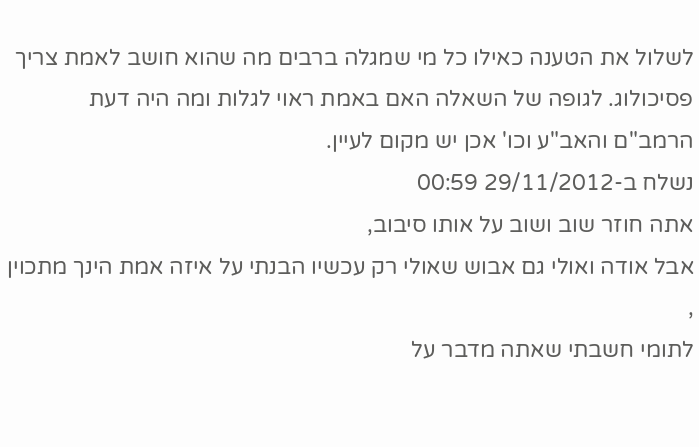לשלול את הטענה כאילו כל מי שמגלה ברבים מה שהוא חושב לאמת צריך פסיכולוג. לגופה של השאלה האם באמת ראוי לגלות ומה היה דעת הרמב"ם והאב"ע וכו' אכן יש מקום לעיין.
נשלח ב-29/11/2012 00:59
אתה חוזר שוב ושוב על אותו סיבוב,
אבל אודה ואולי גם אבוש שאולי רק עכשיו הבנתי על איזה אמת הינך מתכוין ,
לתומי חשבתי שאתה מדבר על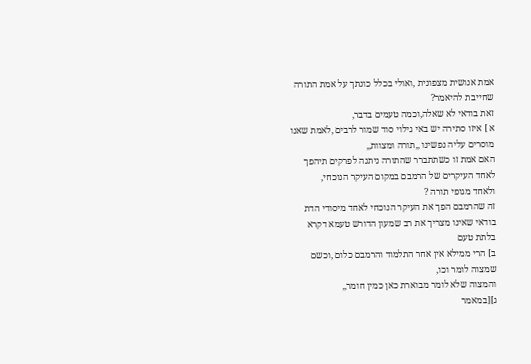אמת אנושית מצפונית ,ואולי בכלל כונתך על אמת התורה שחייבת להיאמר?
זאת בודאי לא שאלה,וכמה טעמים בדבר,
א ] איזו סתירה יש באי גילוי סוד שמור לרבים ,לאמת שאנו מוסרים עליה נפשינו ,,תורה ומצוות,,
האם אמת זו כשתתברר שהתורה ניתנה לפרקים תיהפך לאחד העיקרים של הרמבם במקום העיקר הנוכחי,
ולאחד מגופי תורה ?
זה שהרמבם הפך את העיקר הנוכחי לאחד מיסודי הדת בודאי שאינו מצריך את רב שמעון הדורש טעמא דקרא בלתת טעם
ב] הרי ממילא אין אחר התלמוד והרמבם כלום ,וכשם שמצוה לומר וכו,
והמצוה שלא לומר מבוארת כאן כמין חומר,,
ג][במאמר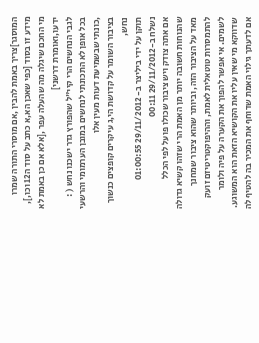המוסגר]צריך באמת להבין ,אם מוסרי התורה שמרו מידע זו בסוד [כפי שאכן הא,א כתב על סוד ה12 וכו,], מי החכם שיגלה מה שהעלה עפר ,[אלא אם כן באמת לא ידעו,ואומרת דרשני]
לגבי הנחשים הרי קיי"ל שהפורץ גדר ישכנו נחש ( :
בכל אופן לא התכונתי לנחשים במובן הערמומי והרשעי ,כונתי שבשמיעת דעות מעין אלו
בציבור השומר על קדושת הי,ג עיקרים קופצים כנשוך נחש,
תוקן על ידי ביליצר ב- 29/11/2012 01:00:55
נשלח ב-29/11/2012 00:11
אם אתה צודק ויש ציבור שכולו פועל לפי הכלל שהנוחות חשובה יותר מן האמת הרי שזהו קשיא גדולה מאד על הציבור הזה, וביותר שהוא ציבור שמחנך להתמסרות טוטאלית לאמת, וההיפוקטריטיזם זועק לשמים. אי אפשר להפוך את הקערה על פיה ולומר שדווקא מי שאין עליו את הקושיא הזאת הוא המשוגע.
אם לדעתך גילוי האמת שדוחף את המכיר בה להטיף לה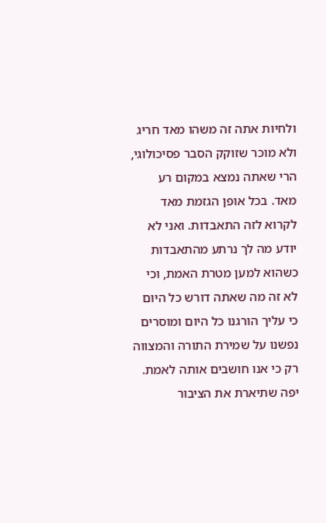ולחיות אתה זה משהו מאד חריג ולא מוכר שזוקק הסבר פסיכולוגי, הרי שאתה נמצא במקום רע מאד. בכל אופן הגזמת מאד לקרוא לזה התאבדות. ואני לא יודע מה לך נרתע מהתאבדות כשהוא למען מטרת האמת, וכי לא זה מה שאתה דורש כל היום כי עליך הורגנו כל היום ומוסרים נפשנו על שמירת התורה והמצווה רק כי אנו חושבים אותה לאמת.
יפה שתיארת את הציבור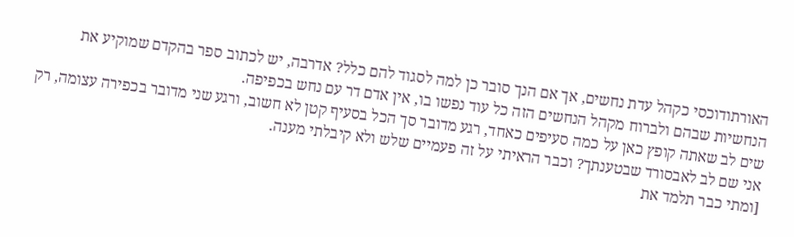האורתודוכסי כקהל עדת נחשים, אך אם הנך סובר כן למה לסגוד להם כלל? אדרבה, יש לכתוב ספר בהקדם שמוקיע את הנחשיות שבהם ולברוח מקהל הנחשים הזה כל עוד נפשו בו, אין אדם דר עם נחש בכפיפה.
שים לב שאתה קופץ כאן על כמה סעיפים כאחד, רגע מדובר סך הכל בסעיף קטן לא חשוב, ורגע שני מדובר בכפירה עצומה, רק אני שם לב לאבסורד שבטענתך? וכבר הראיתי על זה פעמיים שלש ולא קיבלתי מענה.
[ומתי כבר תלמד את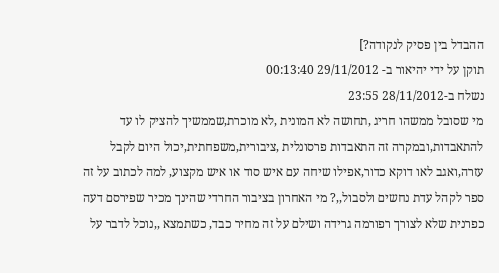ההבדל בין פסיק לנקודה?]
תוקן על ידי יהיאור ב- 29/11/2012 00:13:40
נשלח ב-28/11/2012 23:55
מי שסובל ממשהו חריג ,תחושה לא המונית ,לא מוכרת,שממשיך להציק לו עד להתאבדות,ובמקרה זה התאבדות פרסונלית ,ציבורית,משפחתית,יכול היום לקבל עזרה,ואגב לאו דוקא כדור,אפילו שיחה עם איש סוד או איש מקצוע, למה לכתוב על זה ספר לקהל עדת נחשים ולסבול,,? מי האחרון בציבור החרדי שהינך מכיר שפירסם דעה כפרנית שלא לצורך רפורמה גרידה ושילם על זה מחיר כבד, כשתמצא ,,נוכל לדבר על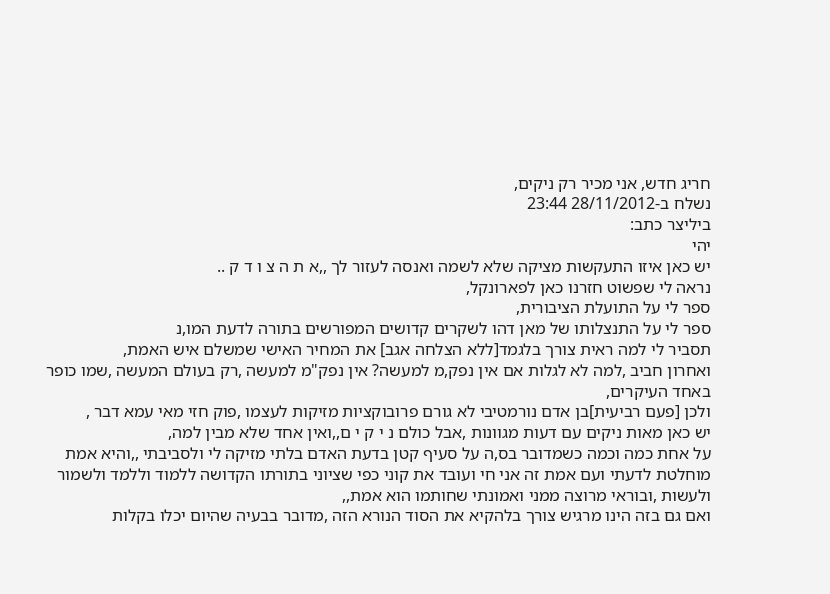חריג חדש, אני מכיר רק ניקים,
נשלח ב-28/11/2012 23:44
ביליצר כתב:
יהי
יש כאן איזו התעקשות מציקה שלא לשמה ואנסה לעזור לך ,,א ת ה צ ו ד ק ..
נראה לי שפשוט חזרנו כאן לפארונקל,
ספר לי על התועלת הציבורית,
ספר לי על התנצלותו של מאן דהו לשקרים קדושים המפורשים בתורה לדעת המו,נ
תסביר לי למה ראית צורך בלגמד[ללא הצלחה אגב] את המחיר האישי שמשלם איש האמת,
ואחרון חביב ,למה לא לגלות אם אין נפק,מ למעשה? אין נפק"מ למעשה ,רק בעולם המעשה ,שמו כופר באחד העיקרים,
ולכן [פעם רביעית]בן אדם נורמטיבי לא גורם פרובוקציות מזיקות לעצמו ,פוק חזי מאי עמא דבר ,
יש כאן מאות ניקים עם דעות מגוונות ,אבל כולם נ י ק י ם,,ואין אחד שלא מבין למה,
על אחת כמה וכמה כשמדובר בס,ה על סעיף קטן בדעת האדם בלתי מזיקה לי ולסביבתי ,,והיא אמת מוחלטת לדעתי ועם אמת זה אני חי ועובד את קוני כפי שציוני בתורתו הקדושה ללמוד וללמד ולשמור ולעשות ,ובוראי מרוצה ממני ואמונתי שחותמו הוא אמת,,
ואם גם בזה הינו מרגיש צורך בלהקיא את הסוד הנורא הזה ,מדובר בבעיה שהיום יכלו בקלות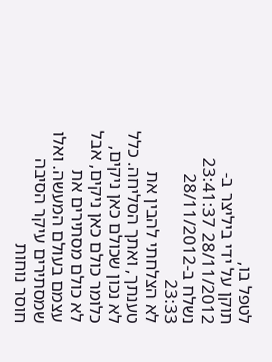לטפל בו,
תוקן על ידי ביליצר ב- 28/11/2012 23:41:37
נשלח ב-28/11/2012 23:33
לא הצלחתי להבין את טענתך, ואתך הסליחה. כלל לא נכון שכולם כאן ניקים, כלומר כולם כאן ניקים, אבל לא כולם מסתירים את עצמם בעולם המעשה. ואלו שמסתירים עיקר הסיבה חוסר נוחות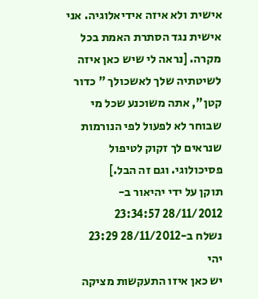אישית ולא איזה אידיאלוגיה. אני אישית נגד הסתרת האמת בכל מקרה. [נראה לי שיש כאן איזה לשיטתיה שלך לאשכולך " כדור קטן", אתה משוכנע שכל מי שבוחר לא לפעול לפי הנורמות שנראים לך זקוק לטיפול פסיכולוגי. וגם זה הבל.]
תוקן על ידי יהיאור ב- 28/11/2012 23:34:57
נשלח ב-28/11/2012 23:29
יהי
יש כאן איזו התעקשות מציקה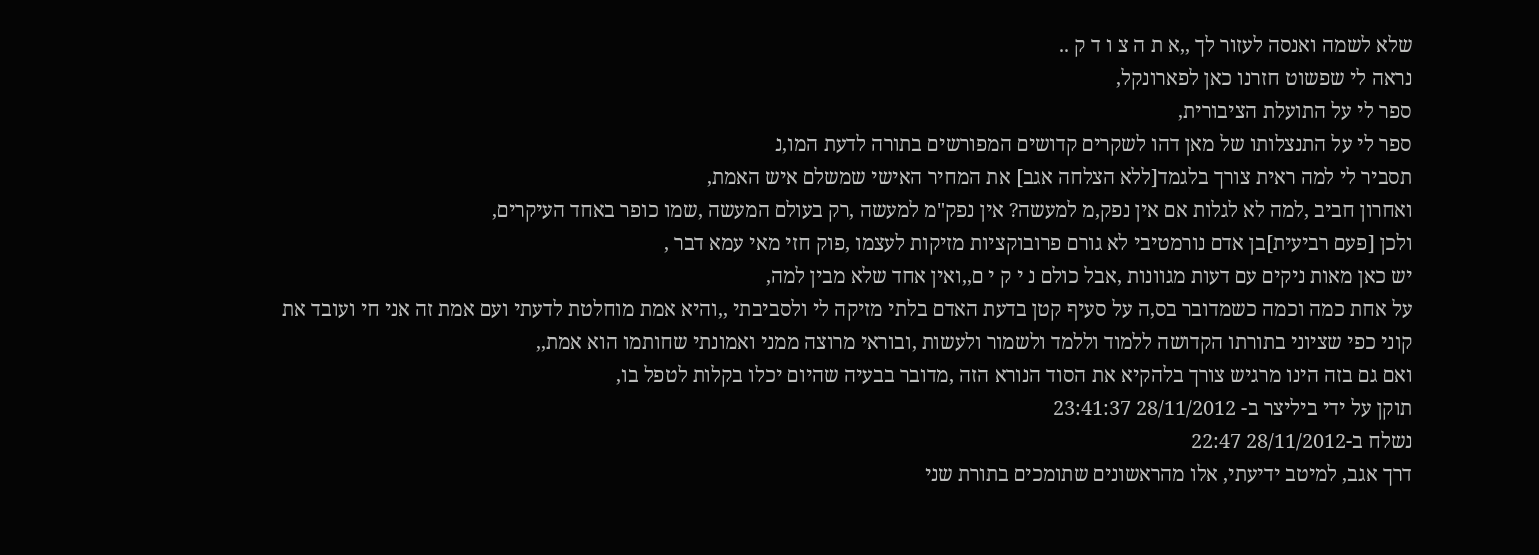שלא לשמה ואנסה לעזור לך ,,א ת ה צ ו ד ק ..
נראה לי שפשוט חזרנו כאן לפארונקל,
ספר לי על התועלת הציבורית,
ספר לי על התנצלותו של מאן דהו לשקרים קדושים המפורשים בתורה לדעת המו,נ
תסביר לי למה ראית צורך בלגמד[ללא הצלחה אגב] את המחיר האישי שמשלם איש האמת,
ואחרון חביב ,למה לא לגלות אם אין נפק,מ למעשה? אין נפק"מ למעשה ,רק בעולם המעשה ,שמו כופר באחד העיקרים,
ולכן [פעם רביעית]בן אדם נורמטיבי לא גורם פרובוקציות מזיקות לעצמו ,פוק חזי מאי עמא דבר ,
יש כאן מאות ניקים עם דעות מגוונות ,אבל כולם נ י ק י ם,,ואין אחד שלא מבין למה,
על אחת כמה וכמה כשמדובר בס,ה על סעיף קטן בדעת האדם בלתי מזיקה לי ולסביבתי ,,והיא אמת מוחלטת לדעתי ועם אמת זה אני חי ועובד את קוני כפי שציוני בתורתו הקדושה ללמוד וללמד ולשמור ולעשות ,ובוראי מרוצה ממני ואמונתי שחותמו הוא אמת,,
ואם גם בזה הינו מרגיש צורך בלהקיא את הסוד הנורא הזה ,מדובר בבעיה שהיום יכלו בקלות לטפל בו,
תוקן על ידי ביליצר ב- 28/11/2012 23:41:37
נשלח ב-28/11/2012 22:47
דרך אגב, למיטב ידיעתי, אלו מהראשונים שתומכים בתורת שני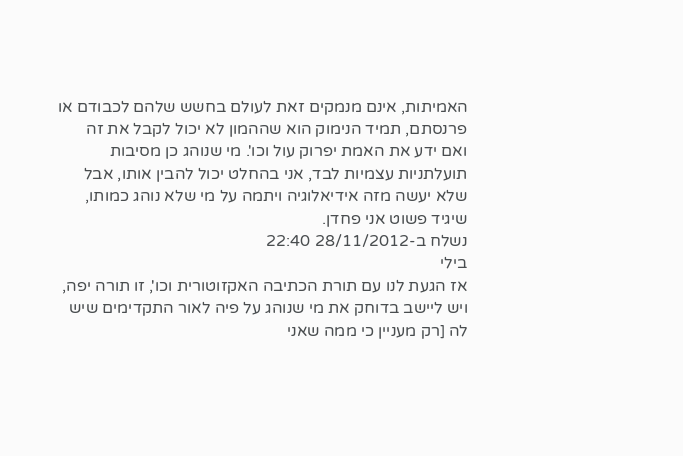האמיתות, אינם מנמקים זאת לעולם בחשש שלהם לכבודם או פרנסתם, תמיד הנימוק הוא שההמון לא יכול לקבל את זה ואם ידע את האמת יפרוק עול וכו'. מי שנוהג כן מסיבות תועלתניות עצמיות לבד, אני בהחלט יכול להבין אותו, אבל שלא יעשה מזה אידיאלוגיה ויתמה על מי שלא נוהג כמותו, שיגיד פשוט אני פחדן.
נשלח ב-28/11/2012 22:40
בילי
אז הגעת לנו עם תורת הכתיבה האקזוטורית וכו', זו תורה יפה, ויש ליישב בדוחק את מי שנוהג על פיה לאור התקדימים שיש לה [רק מעניין כי ממה שאני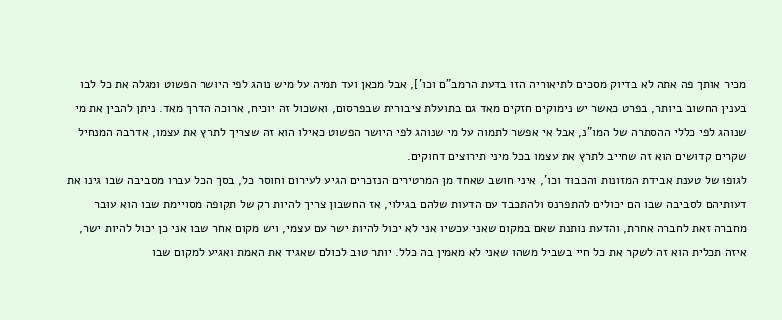מכיר אותך פה אתה לא בדיוק מסכים לתיאוריה הזו בדעת הרמב"ם וכו'], אבל מכאן ועד תמיה על מיש נוהג לפי היושר הפשוט ומגלה את כל לבו בענין החשוב ביותר, בפרט כאשר יש נימוקים חזקים מאד גם בתועלת ציבורית שבפרסום, ואשכול זה יוכיח, ארוכה הדרך מאד. ניתן להבין את מי שנוהג לפי כללי ההסתרה של המו"נ, אבל אי אפשר לתמוה על מי שנוהג לפי היושר הפשוט כאילו הוא זה שצריך לתרץ את עצמו, אדרבה המנחיל שקרים קדושים הוא זה שחייב לתרץ את עצמו בכל מיני תירוצים דחוקים.
לגופו של טענת אבידת המזונות והכבוד וכו', איני חושב שאחד מן המרטירים הנזכרים הגיע לעירום וחוסר כל, בסך הכל עברו מסביבה שבו גינו את דעותיהם לסביבה שבו הם יכולים להתפרנס ולהתכבד עם הדעות שלהם בגילוי, אז החשבון צריך להיות רק של תקופה מסויימת שבו הוא עובר מחברה זאת לחברה אחרת, והדעת נותנת שאם במקום שאני עכשיו אני לא יכול להיות ישר עם עצמי, ויש מקום אחר שבו אני כן יכול להיות ישר, איזה תכלית הוא זה לשקר את כל חיי בשביל משהו שאני לא מאמין בה כלל. יותר טוב לכולם שאגיד את האמת ואגיע למקום שבו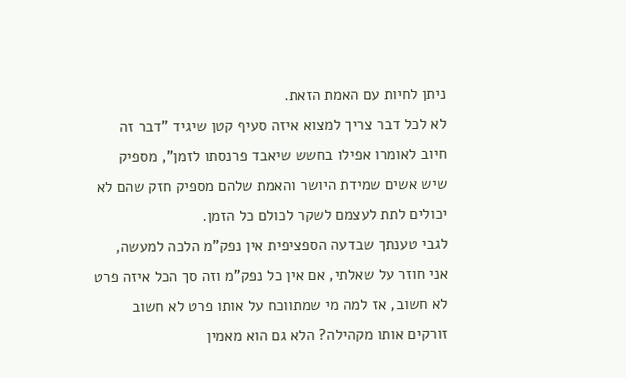ניתן לחיות עם האמת הזאת.
לא לכל דבר צריך למצוא איזה סעיף קטן שיגיד "דבר זה חיוב לאומרו אפילו בחשש שיאבד פרנסתו לזמן", מספיק שיש אשים שמידת היושר והאמת שלהם מספיק חזק שהם לא יכולים לתת לעצמם לשקר לכולם כל הזמן.
לגבי טענתך שבדעה הספציפית אין נפק"מ הלכה למעשה, אני חוזר על שאלתי, אם אין כל נפק"מ וזה סך הכל איזה פרט לא חשוב, אז למה מי שמתווכח על אותו פרט לא חשוב זורקים אותו מקהילה? הלא גם הוא מאמין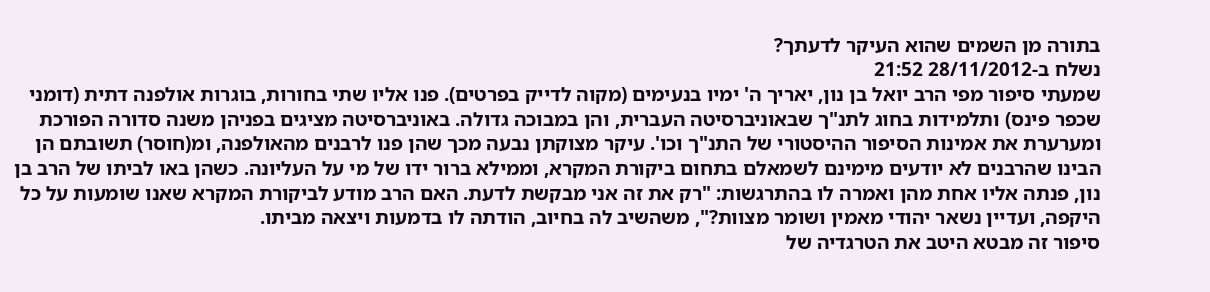בתורה מן השמים שהוא העיקר לדעתך?
נשלח ב-28/11/2012 21:52
שמעתי סיפור מפי הרב יואל בן נון, יאריך ה' ימיו בנעימים (מקוה לדייק בפרטים). פנו אליו שתי בחורות, בוגרות אולפנה דתית (דומני שכפר פינס) ותלמידות בחוג לתנ"ך שבאוניברסיטה העברית, והן במבוכה גדולה. באוניברסיטה מציגים בפניהן משנה סדורה הפורכת ומערערת את אמינות הסיפור ההיסטורי של התנ"ך וכו'. עיקר מצוקתן נבעה מכך שהן פנו לרבנים מהאולפנה, ומ(חוסר) תשובתם הן הבינו שהרבנים לא יודעים מימינם לשמאלם בתחום ביקורת המקרא, וממילא ברור ידו של מי על העליונה. כשהן באו לביתו של הרב בן נון, פנתה אליו אחת מהן ואמרה לו בהתרגשות: "רק את זה אני מבקשת לדעת. האם הרב מודע לביקורת המקרא שאנו שומעות על כל היקפה, ועדיין נשאר יהודי מאמין ושומר מצוות?", משהשיב לה בחיוב, הודתה לו בדמעות ויצאה מביתו.
סיפור זה מבטא היטב את הטרגדיה של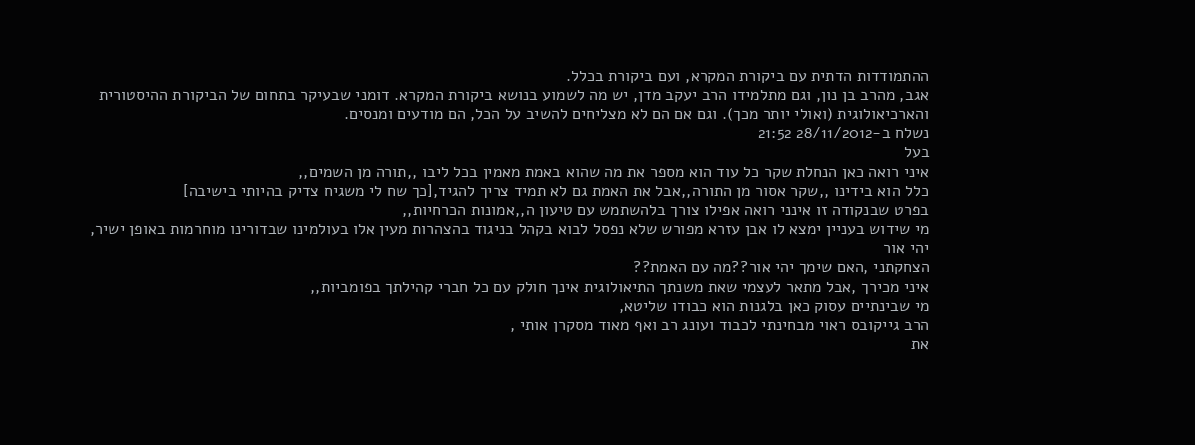ההתמודדות הדתית עם ביקורת המקרא, ועם ביקורת בכלל.
אגב, מהרב בן נון, וגם מתלמידו הרב יעקב מדן, יש מה לשמוע בנושא ביקורת המקרא. דומני שבעיקר בתחום של הביקורת ההיסטורית והארכיאולוגית (ואולי יותר מכך). וגם אם הם לא מצליחים להשיב על הכל, הם מודעים ומנסים.
נשלח ב-28/11/2012 21:52
בעל
איני רואה כאן הנחלת שקר כל עוד הוא מספר את מה שהוא באמת מאמין בכל ליבו ,,תורה מן השמים,,
כלל הוא בידינו ,,שקר אסור מן התורה,,אבל את האמת גם לא תמיד צריך להגיד,[כך שח לי משגיח צדיק בהיותי בישיבה]
בפרט שבנקודה זו אינני רואה אפילו צורך בלהשתמש עם טיעון ה,,אמונות הכרחיות,,
מי שידוש בעניין ימצא לו אבן עזרא מפורש שלא נפסל לבוא בקהל בניגוד בהצהרות מעין אלו בעולמינו שבדורינו מוחרמות באופן ישיר,
יהי אור
הצחקתני ,האם שימך יהי אור??מה עם האמת??
איני מכירך ,אבל מתאר לעצמי שאת משנתך התיאולוגית אינך חולק עם כל חברי קהילתך בפומביות,,
מי שבינתיים עסוק כאן בלגנות הוא כבודו שליטא,
הרב גייקובס ראוי מבחינתי לכבוד ועונג רב ואף מאוד מסקרן אותי ,
את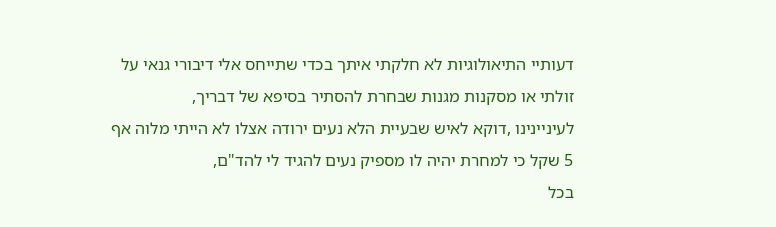דעותיי התיאולוגיות לא חלקתי איתך בכדי שתייחס אלי דיבורי גנאי על זולתי או מסקנות מגנות שבחרת להסתיר בסיפא של דבריך,
לעיניינינו ,דוקא לאיש שבעיית הלא נעים ירודה אצלו לא הייתי מלוה אף 5 שקל כי למחרת יהיה לו מספיק נעים להגיד לי להד"ם,
בכל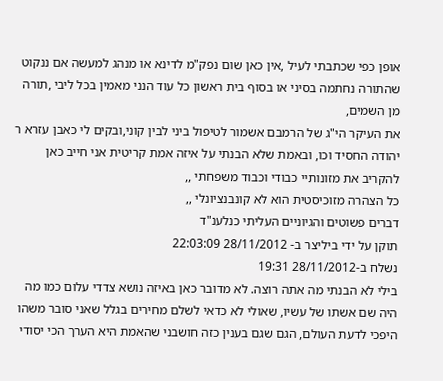אופן כפי שכתבתי לעיל ,אין כאן שום נפק"מ לדינא או מנהג למעשה אם ננקוט שהתורה נחתמה בסיני או בסוף בית ראשון כל עוד הנני מאמין בכל ליבי ,תורה מן השמים,
את העיקר הי"ג של הרמבם אשמור לטיפול ביני לבין קוני,ובקים לי כאבן עזרא ר יהודה החסיד וכו, ובאמת שלא הבנתי על איזה אמת קריטית אני חייב כאן להקריב את מזונותיי כבודי וכבוד משפחתי ,,
כל הצהרה מזוכיסטית הוא לא קונבנציונלי ,,
דברים פשוטים והגיוניים העליתי כנלענ"ד
תוקן על ידי ביליצר ב- 28/11/2012 22:03:09
נשלח ב-28/11/2012 19:31
בילי לא הבנתי מה אתה רוצה. לא מדובר כאן באיזה נושא צדדי עלום כמו מה היה שם אשתו של עשיו, שאולי לא כדאי לשלם מחירים בגלל שאני סובר משהו היפכי לדעת העולם, הגם שגם בענין כזה חושבני שהאמת היא הערך הכי יסודי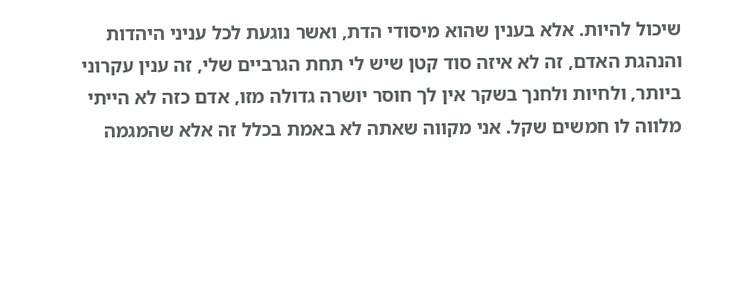שיכול להיות. אלא בענין שהוא מיסודי הדת, ואשר נוגעת לכל עניני היהדות והנהגת האדם, זה לא איזה סוד קטן שיש לי תחת הגרביים שלי, זה ענין עקרוני ביותר, ולחיות ולחנך בשקר אין לך חוסר יושרה גדולה מזו, אדם כזה לא הייתי מלווה לו חמשים שקל. אני מקווה שאתה לא באמת בכלל זה אלא שהמגמה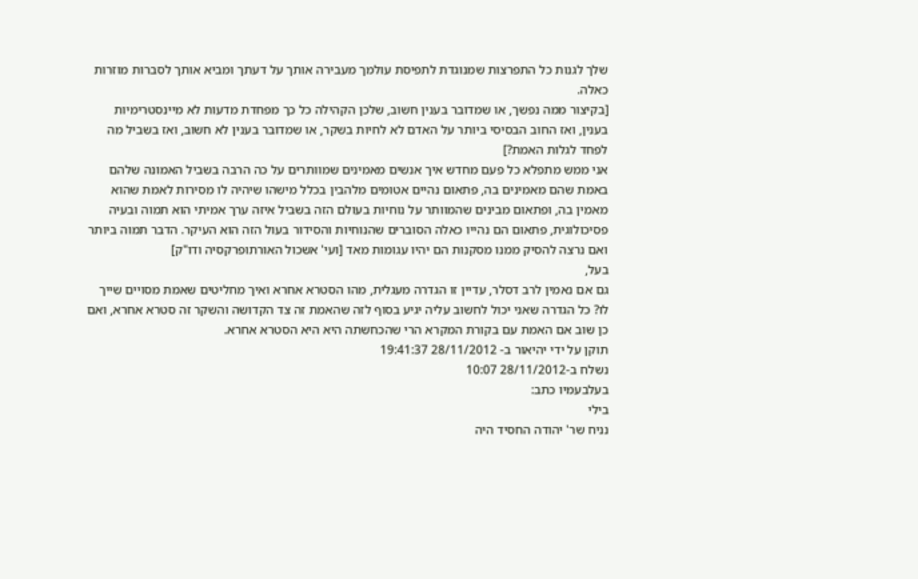שלך לגנות כל התפרצות שמנוגדת לתפיסת עולמך מעבירה אותך על דעתך ומביא אותך לסברות מוזרות כאלה.
[בקיצור ממה נפשך, או שמדובר בענין חשוב, שלכן הקהילה כל כך מפחדת מדעות לא מיינסטרימיות בענין, ואז החוב הבסיסי ביותר על האדם לא לחיות בשקר, או שמדובר בענין לא חשוב, ואז בשביל מה לפחד לגלות האמת?]
אני ממש מתפלא כל פעם מחדש איך אנשים מאמינים שמוותרים על כה הרבה בשביל האמונה שלהם באמת שהם מאמינים בה, פתאום נהיים אטומים מלהבין בכלל מישהו שיהיה לו מסירות לאמת שהוא מאמין בה, ופתאום מבינים שהמוותר על נוחיות בעולם הזה בשביל איזה ערך אמיתי הוא תמוה ובעיה פסיכולוגית, פתאום הם נהייו כאלה הסוברים שהנוחיות והסידור בעול הזה הוא העיקר. הדבר תמוה ביותר ואם נרצה להסיק ממנו מסקנות הם יהיו עגומות מאד [ועי' אשכול האורתופרקסיה ודו"ק]
בעל,
גם אם נאמין לרב דסלר, עדיין זו הגדרה מעגלית, מהו הסטרא אחרא ואיך מחליטים שאמת מסויים שייך לו? כל הגדרה שאני יכול לחשוב עליה יגיע בסוף לזה שהאמת זה צד הקדושה והשקר זה סטרא אחרא, ואם כן שוב אם האמת עם בקורת המקרא הרי שהכחשתה היא היא הסטרא אחרא.
תוקן על ידי יהיאור ב- 28/11/2012 19:41:37
נשלח ב-28/11/2012 10:07
בעלבעמיו כתב:
בילי
נניח שר' יהודה החסיד היה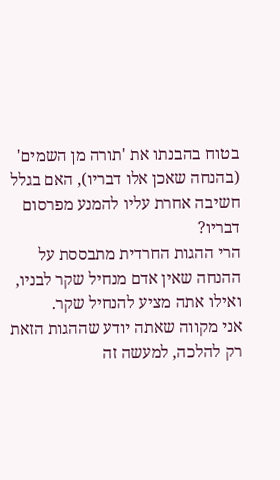בטוח בהבנתו את 'תורה מן השמים' (בהנחה שאכן אלו דבריו), האם בגלל חשיבה אחרת עליו להמנע מפרסום דבריו?
הרי ההגות החרדית מתבססת על ההנחה שאין אדם מנחיל שקר לבניו, ואילו אתה מציע להנחיל שקר.
אני מקווה שאתה יודע שההגות הזאת רק להלכה, למעשה זה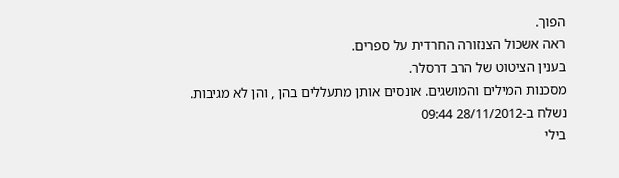הפוך.
ראה אשכול הצנזורה החרדית על ספרים.
בענין הציטוט של הרב דרסלר.
מסכנות המילים והמושגים. אונסים אותן מתעללים בהן , והן לא מגיבות.
נשלח ב-28/11/2012 09:44
בילי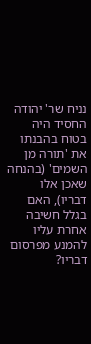נניח שר' יהודה החסיד היה בטוח בהבנתו את 'תורה מן השמים' (בהנחה שאכן אלו דבריו), האם בגלל חשיבה אחרת עליו להמנע מפרסום דבריו?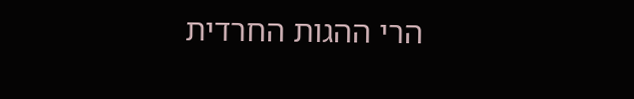הרי ההגות החרדית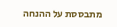מתבססת על ההנחה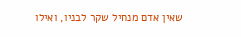שאין אדם מנחיל שקר לבניו, ואילו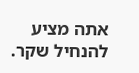אתה מציע להנחיל שקר.